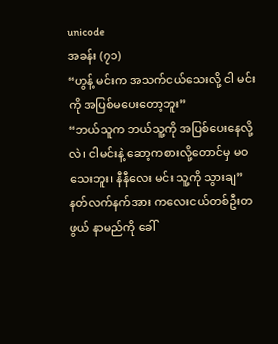unicode
အခန်း (၇၁)
“ဟွန့် မင်းက အသက်ငယ်သေးလို့ ငါ မင်းကို အပြစ်မပေးတော့ဘူး”
“ဘယ်သူက ဘယ်သူ့ကို အပြစ်ပေးနေလို့လဲ၊ ငါမင်းနဲ့ ဆော့ကစားလို့တောင်မှ မဝသေးဘူး၊ နီနီလေး မင်း သူ့ကို သွားချ”
နတ်လက်နက်အား ကလေးငယ်တစ်ဦးတဖွယ် နာမည်ကို ခေါ်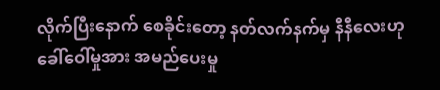လိုက်ပြီးနောက် စေခိုင်းတော့ နတ်လက်နက်မှ နီနီလေးဟု ခေါ်ဝေါ်မှုအား အမည်ပေးမှု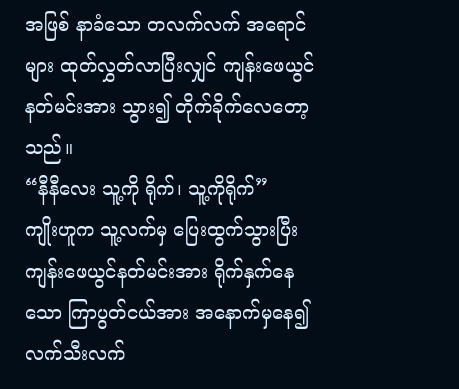အဖြစ် နာခံသော တလက်လက် အရောင်များ ထုတ်လွှတ်လာပြီးလျှင် ကျန်းဖေယွင်နတ်မင်းအား သွား၍ တိုက်ခိုက်လေတော့သည်။
“နီနီလေး သူ့ကို ရိုက်၊ သူ့ကိုရိုက်”
ကျိုးဟူက သူ့လက်မှ ပြေးထွက်သွားပြီး ကျန်းဖေယွင်နတ်မင်းအား ရိုက်နှက်နေသော ကြာပွတ်ငယ်အား အနောက်မှနေ၍ လက်သီးလက်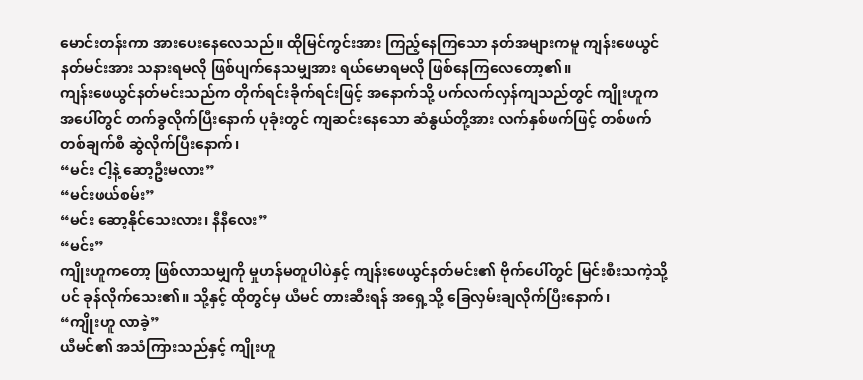မောင်းတန်းကာ အားပေးနေလေသည်။ ထိုမြင်ကွင်းအား ကြည့်နေကြသော နတ်အများကမူ ကျန်းဖေယွင် နတ်မင်းအား သနားရမလို ဖြစ်ပျက်နေသမျှအား ရယ်မောရမလို ဖြစ်နေကြလေတော့၏။
ကျန်းဖေယွင်နတ်မင်းသည်က တိုက်ရင်းခိုက်ရင်းဖြင့် အနောက်သို့ ပက်လက်လှန်ကျသည်တွင် ကျိုးဟူက အပေါ်တွင် တက်ခွလိုက်ပြီးနောက် ပုခုံးတွင် ကျဆင်းနေသော ဆံနွယ်တို့အား လက်နှစ်ဖက်ဖြင့် တစ်ဖက် တစ်ချက်စီ ဆွဲလိုက်ပြီးနောက်၊
“မင်း ငါ့နဲ့ ဆော့ဦးမလား”
“မင်းဖယ်စမ်း”
“မင်း ဆော့နိုင်သေးလား၊ နီနီလေး”
“မင်း”
ကျိုးဟူကတော့ ဖြစ်လာသမျှကို မှုဟန်မတူပါပဲနှင့် ကျန်းဖေယွင်နတ်မင်း၏ ဗိုက်ပေါ်တွင် မြင်းစီးသကဲ့သို့ပင် ခုန်လိုက်သေး၏။ သို့နှင့် ထိုတွင်မှ ယီမင် တားဆီးရန် အရှေ့သို့ ခြေလှမ်းချလိုက်ပြီးနောက်၊
“ကျိုးဟူ လာခဲ့”
ယီမင်၏ အသံကြားသည်နှင့် ကျိုးဟူ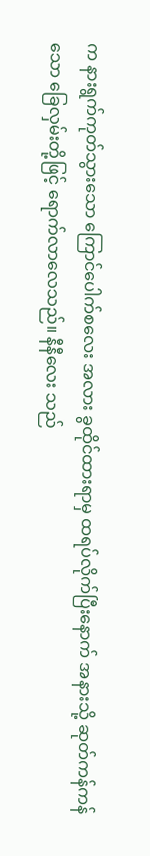က နားရွက်ကုတ်သွားသော ကြောင်ပေါက်စလေး အလား ခွထိုင်ထားရာမှ ထရပ်လိုက်ပြီးနောက် အနားသို့ ဆုတ်ကန်ကန်သော ခြေလှမ်းတို့ဖြင့် ရောက်လာလေသည်။ နီနီလေး သည်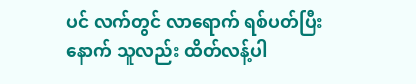ပင် လက်တွင် လာရောက် ရစ်ပတ်ပြီးနောက် သူလည်း ထိတ်လန့်ပါ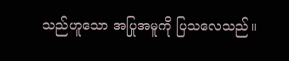သည်ဟူသော အပြုအမူကို ပြသလေသည်။